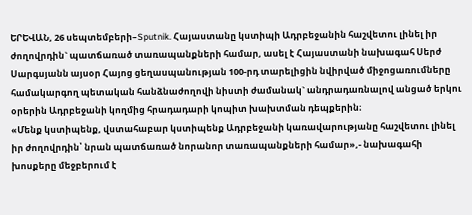ԵՐԵՎԱՆ, 26 սեպտեմբերի–Sputnik. Հայաստանը կստիպի Ադրբեջանին հաշվետու լինել իր ժողովրդին` պատճառած տառապանքների համար, ասել է Հայաստանի նախագահ Սերժ Սարգսյանն այսօր Հայոց ցեղասպանության 100-րդ տարելիցին նվիրված միջոցառումները համակարգող պետական հանձնաժողովի նիստի ժամանակ` անդրադառնալով անցած երկու օրերին Ադրբեջանի կողմից հրադադարի կոպիտ խախտման դեպքերին։
«Մենք կստիպենք, վստահաբար կստիպենք Ադրբեջանի կառավարությանը հաշվետու լինել իր ժողովրդին՝ նրան պատճառած նորանոր տառապանքների համար»,- նախագահի խոսքերը մեջբերում է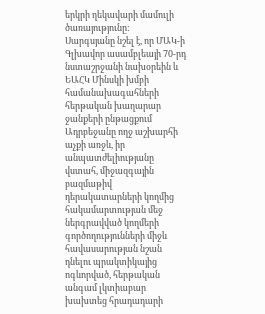երկրի ղեկավարի մամուլի ծառայությունը:
Սարգսյանը նշել է, որ ՄԱԿ-ի Գլխավոր ասամբլեայի 70-րդ նստաշրջանի նախօրեին և ԵԱՀԿ Մինսկի խմբի համանախագահների հերթական խաղարար ջանքերի ընթացքում Ադրբեջանը ողջ աշխարհի աչքի առջև, իր անպատժելիությանը վստահ, միջազգային բազմաթիվ դերակատարների կողմից հակամարտության մեջ ներգրավված կողմերի գործողությունների միջև հավասարության նշան դնելու պրակտիկայից ոգևորված, հերթական անգամ լկտիաբար խախտեց հրադադարի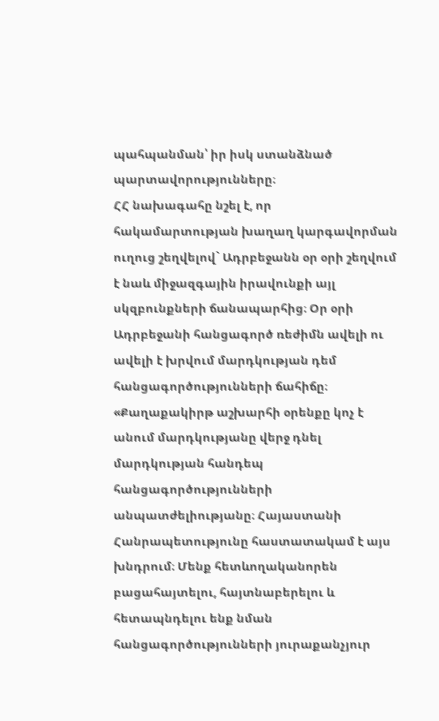պահպանման՝ իր իսկ ստանձնած պարտավորությունները։
ՀՀ նախագահը նշել է, որ հակամարտության խաղաղ կարգավորման ուղուց շեղվելով` Ադրբեջանն օր օրի շեղվում է նաև միջազգային իրավունքի այլ սկզբունքների ճանապարհից։ Օր օրի Ադրբեջանի հանցագործ ռեժիմն ավելի ու ավելի է խրվում մարդկության դեմ հանցագործությունների ճահիճը։
«Քաղաքակիրթ աշխարհի օրենքը կոչ է անում մարդկությանը վերջ դնել մարդկության հանդեպ հանցագործությունների անպատժելիությանը։ Հայաստանի Հանրապետությունը հաստատակամ է այս խնդրում։ Մենք հետևողականորեն բացահայտելու, հայտնաբերելու և հետապնդելու ենք նման հանցագործությունների յուրաքանչյուր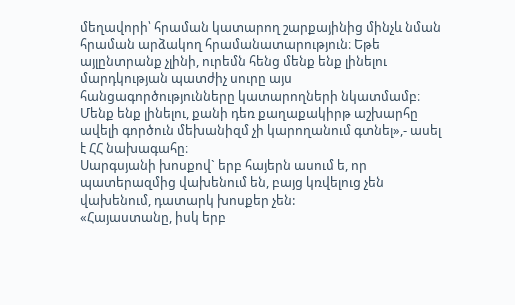մեղավորի՝ հրաման կատարող շարքայինից մինչև նման հրաման արձակող հրամանատարություն։ Եթե այլընտրանք չլինի, ուրեմն հենց մենք ենք լինելու մարդկության պատժիչ սուրը այս հանցագործությունները կատարողների նկատմամբ։ Մենք ենք լինելու, քանի դեռ քաղաքակիրթ աշխարհը ավելի գործուն մեխանիզմ չի կարողանում գտնել»,- ասել է ՀՀ նախագահը։
Սարգսյանի խոսքով` երբ հայերն ասում ե, որ պատերազմից վախենում են, բայց կռվելուց չեն վախենում, դատարկ խոսքեր չեն:
«Հայաստանը, իսկ երբ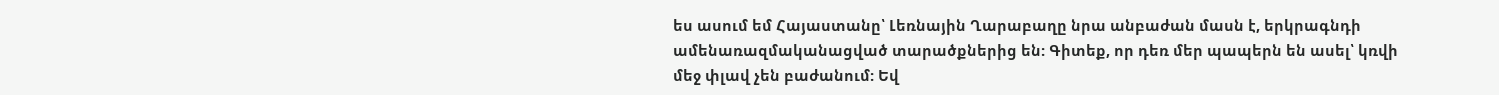ես ասում եմ Հայաստանը՝ Լեռնային Ղարաբաղը նրա անբաժան մասն է, երկրագնդի ամենառազմականացված տարածքներից են: Գիտեք, որ դեռ մեր պապերն են ասել՝ կռվի մեջ փլավ չեն բաժանում: Եվ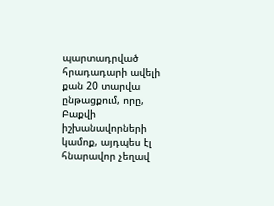պարտադրված հրադադարի ավելի քան 20 տարվա ընթացքում, որը, Բաքվի իշխանավորների կամոք, այդպես էլ հնարավոր չեղավ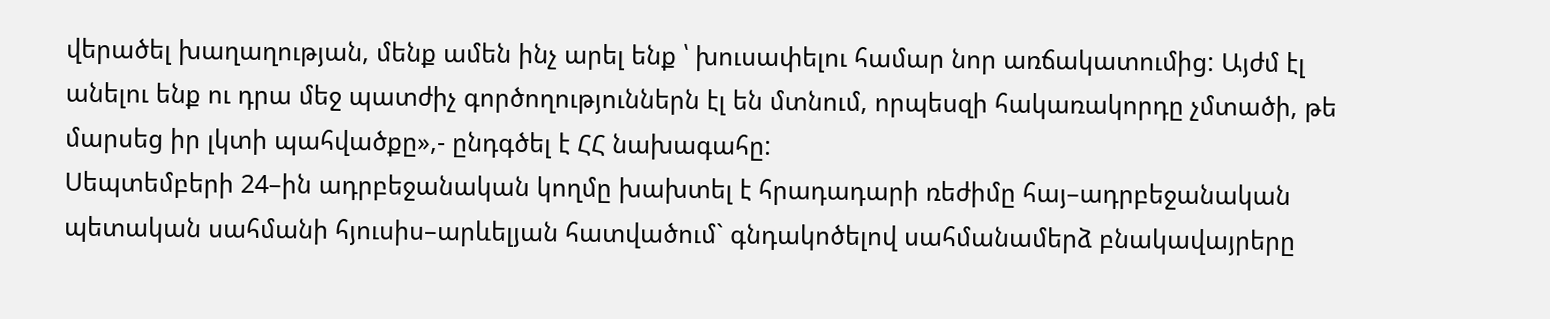վերածել խաղաղության, մենք ամեն ինչ արել ենք ՝ խուսափելու համար նոր առճակատումից: Այժմ էլ անելու ենք ու դրա մեջ պատժիչ գործողություններն էլ են մտնում, որպեսզի հակառակորդը չմտածի, թե մարսեց իր լկտի պահվածքը»,- ընդգծել է ՀՀ նախագահը:
Սեպտեմբերի 24–ին ադրբեջանական կողմը խախտել է հրադադարի ռեժիմը հայ–ադրբեջանական պետական սահմանի հյուսիս–արևելյան հատվածում` գնդակոծելով սահմանամերձ բնակավայրերը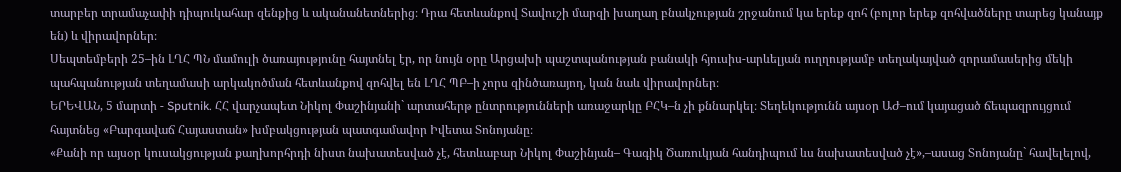տարբեր տրամաչափի դիպուկահար զենքից և ականանետներից։ Դրա հետևանքով Տավուշի մարզի խաղաղ բնակչության շրջանում կա երեք զոհ (բոլոր երեք զոհվածները տարեց կանայք են) և վիրավորներ։
Սեպտեմբերի 25–ին ԼՂՀ ՊՆ մամուլի ծառայությունը հայտնել էր, որ նույն օրը Արցախի պաշտպանության բանակի հյուսիս-արևելյան ուղղությամբ տեղակայված զորամասերից մեկի պահպանության տեղամասի արկակոծման հետևանքով զոհվել են ԼՂՀ ՊԲ–ի չորս զինծառայող, կան նաև վիրավորներ։
ԵՐԵՎԱՆ, 5 մարտի - Sputnik. ՀՀ վարչապետ Նիկոլ Փաշինյանի` արտահերթ ընտրությունների առաջարկը ԲՀԿ–ն չի քննարկել։ Տեղեկությունն այսօր ԱԺ–ում կայացած ճեպազրույցում հայտնեց «Բարգավաճ Հայաստան» խմբակցության պատգամավոր Իվետա Տոնոյանը։
«Քանի որ այսօր կուսակցության քաղխորհրդի նիստ նախատեսված չէ, հետևաբար Նիկոլ Փաշինյան– Գագիկ Ծառուկյան հանդիպում ևս նախատեսված չէ»,–ասաց Տոնոյանը` հավելելով,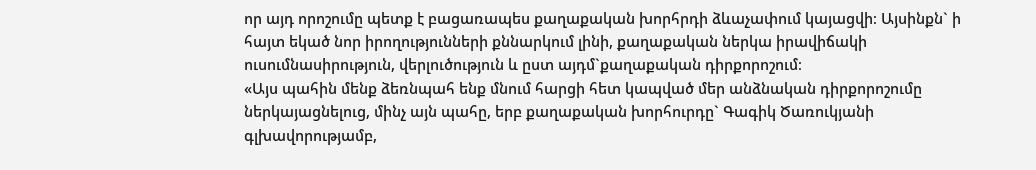որ այդ որոշումը պետք է բացառապես քաղաքական խորհրդի ձևաչափում կայացվի։ Այսինքն` ի հայտ եկած նոր իրողությունների քննարկում լինի, քաղաքական ներկա իրավիճակի ուսումնասիրություն, վերլուծություն և ըստ այդմ`քաղաքական դիրքորոշում։
«Այս պահին մենք ձեռնպահ ենք մնում հարցի հետ կապված մեր անձնական դիրքորոշումը ներկայացնելուց, մինչ այն պահը, երբ քաղաքական խորհուրդը` Գագիկ Ծառուկյանի գլխավորությամբ,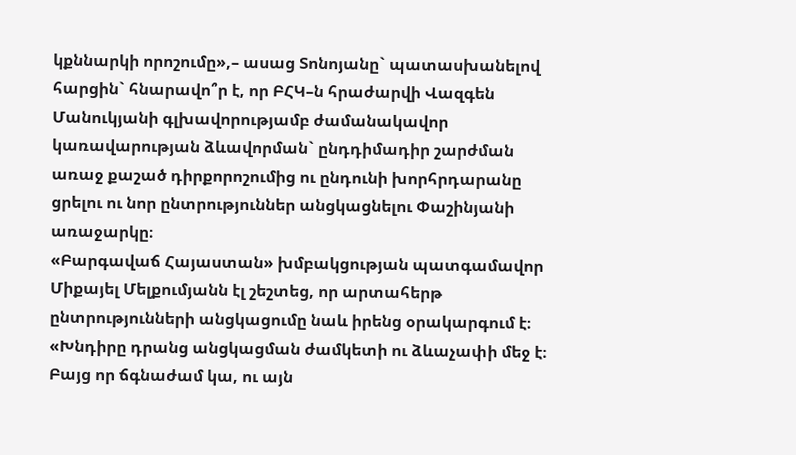կքննարկի որոշումը»,– ասաց Տոնոյանը` պատասխանելով հարցին` հնարավո՞ր է, որ ԲՀԿ–ն հրաժարվի Վազգեն Մանուկյանի գլխավորությամբ ժամանակավոր կառավարության ձևավորման` ընդդիմադիր շարժման առաջ քաշած դիրքորոշումից ու ընդունի խորհրդարանը ցրելու ու նոր ընտրություններ անցկացնելու Փաշինյանի առաջարկը։
«Բարգավաճ Հայաստան» խմբակցության պատգամավոր Միքայել Մելքումյանն էլ շեշտեց, որ արտահերթ ընտրությունների անցկացումը նաև իրենց օրակարգում է։ «Խնդիրը դրանց անցկացման ժամկետի ու ձևաչափի մեջ է։ Բայց որ ճգնաժամ կա, ու այն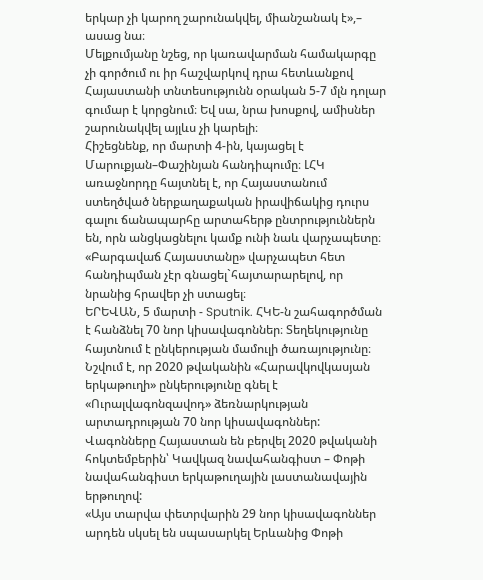երկար չի կարող շարունակվել, միանշանակ է»,– ասաց նա։
Մելքումյանը նշեց, որ կառավարման համակարգը չի գործում ու իր հաշվարկով դրա հետևանքով Հայաստանի տնտեսությունն օրական 5-7 մլն դոլար գումար է կորցնում։ Եվ սա, նրա խոսքով, ամիսներ շարունակվել այլևս չի կարելի։
Հիշեցնենք, որ մարտի 4-ին, կայացել է Մարուքյան–Փաշինյան հանդիպումը։ ԼՀԿ առաջնորդը հայտնել է, որ Հայաստանում ստեղծված ներքաղաքական իրավիճակից դուրս գալու ճանապարհը արտահերթ ընտրություններն են, որն անցկացնելու կամք ունի նաև վարչապետը։
«Բարգավաճ Հայաստանը» վարչապետ հետ հանդիպման չէր գնացել`հայտարարելով, որ նրանից հրավեր չի ստացել։
ԵՐԵՎԱՆ, 5 մարտի - Sputnik. ՀԿԵ-ն շահագործման է հանձնել 70 նոր կիսավագոններ։ Տեղեկությունը հայտնում է ընկերության մամուլի ծառայությունը։
Նշվում է, որ 2020 թվականին «Հարավկովկասյան երկաթուղի» ընկերությունը գնել է «Ուրալվագոնզավոդ» ձեռնարկության արտադրության 70 նոր կիսավագոններ: Վագոնները Հայաստան են բերվել 2020 թվականի հոկտեմբերին՝ Կավկազ նավահանգիստ – Փոթի նավահանգիստ երկաթուղային լաստանավային երթուղով:
«Այս տարվա փետրվարին 29 նոր կիսավագոններ արդեն սկսել են սպասարկել Երևանից Փոթի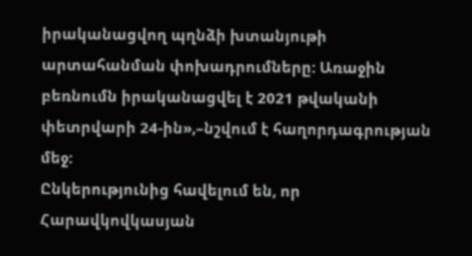իրականացվող պղնձի խտանյութի արտահանման փոխադրումները: Առաջին բեռնումն իրականացվել է 2021 թվականի փետրվարի 24-ին»,–նշվում է հաղորդագրության մեջ:
Ընկերությունից հավելում են, որ Հարավկովկասյան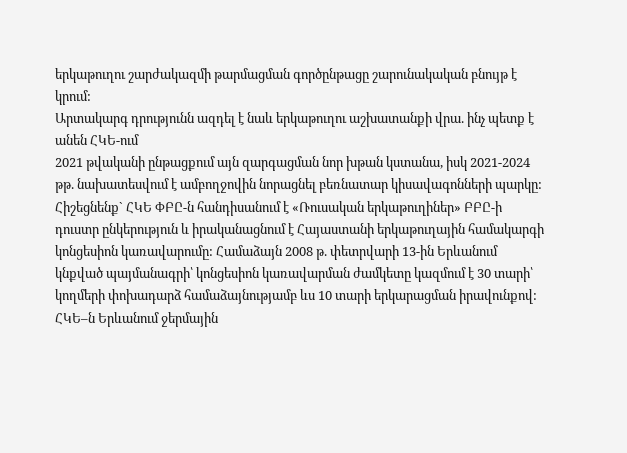երկաթուղու շարժակազմի թարմացման գործընթացը շարունակական բնույթ է կրում:
Արտակարգ դրությունն ազդել է նաև երկաթուղու աշխատանքի վրա. ինչ պետք է անեն ՀԿԵ-ում
2021 թվականի ընթացքում այն զարգացման նոր խթան կստանա, իսկ 2021-2024 թթ. նախատեսվում է ամբողջովին նորացնել բեռնատար կիսավագոնների պարկը:
Հիշեցնենք` ՀԿԵ ՓԲԸ-ն հանդիսանում է «Ռուսական երկաթուղիներ» ԲԲԸ-ի դուստր ընկերություն և իրականացնում է Հայաստանի երկաթուղային համակարգի կոնցեսիոն կառավարումը: Համաձայն 2008 թ. փետրվարի 13-ին Երևանում կնքված պայմանագրի՝ կոնցեսիոն կառավարման ժամկետը կազմում է 30 տարի՝ կողմերի փոխադարձ համաձայնությամբ ևս 10 տարի երկարացման իրավունքով:
ՀԿԵ–ն Երևանում ջերմային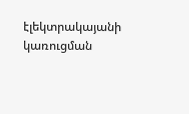էլեկտրակայանի կառուցման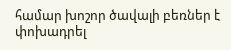համար խոշոր ծավալի բեռներ է փոխադրել